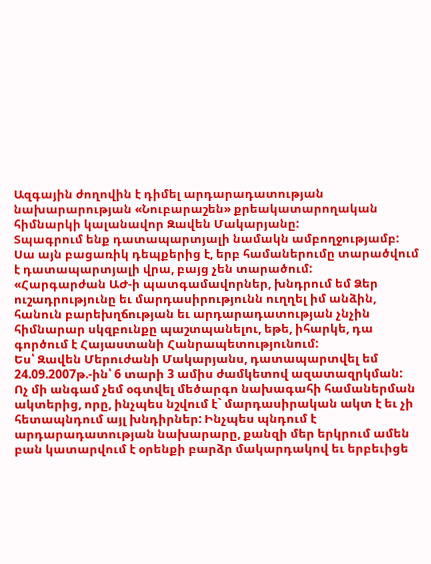Ազգային ժողովին է դիմել արդարադատության նախարարության «Նուբարաշեն» քրեակատարողական հիմնարկի կալանավոր Զավեն Մակարյանը:
Տպագրում ենք դատապարտյալի նամակն ամբողջությամբ:
Սա այն բացառիկ դեպքերից է, երբ համաներումը տարածվում է դատապարտյալի վրա, բայց չեն տարածում:
«Հարգարժան ԱԺ-ի պատգամավորներ, խնդրում եմ Ձեր ուշադրությունը եւ մարդասիրությունն ուղղել իմ անձին, հանուն բարեխղճության եւ արդարադատության չնչին հիմնարար սկզբունքը պաշտպանելու, եթե, իհարկե, դա գործում է Հայաստանի Հանրապետությունում:
Ես՝ Զավեն Մերուժանի Մակարյանս, դատապարտվել եմ 24.09.2007թ.-ին՝ 6 տարի 3 ամիս ժամկետով ազատազրկման:
Ոչ մի անգամ չեմ օգտվել մեծարգո նախագահի համաներման ակտերից, որը, ինչպես նշվում է` մարդասիրական ակտ է եւ չի հետապնդում այլ խնդիրներ: Ինչպես պնդում է արդարադատության նախարարը, քանզի մեր երկրում ամեն բան կատարվում է օրենքի բարձր մակարդակով եւ երբեւիցե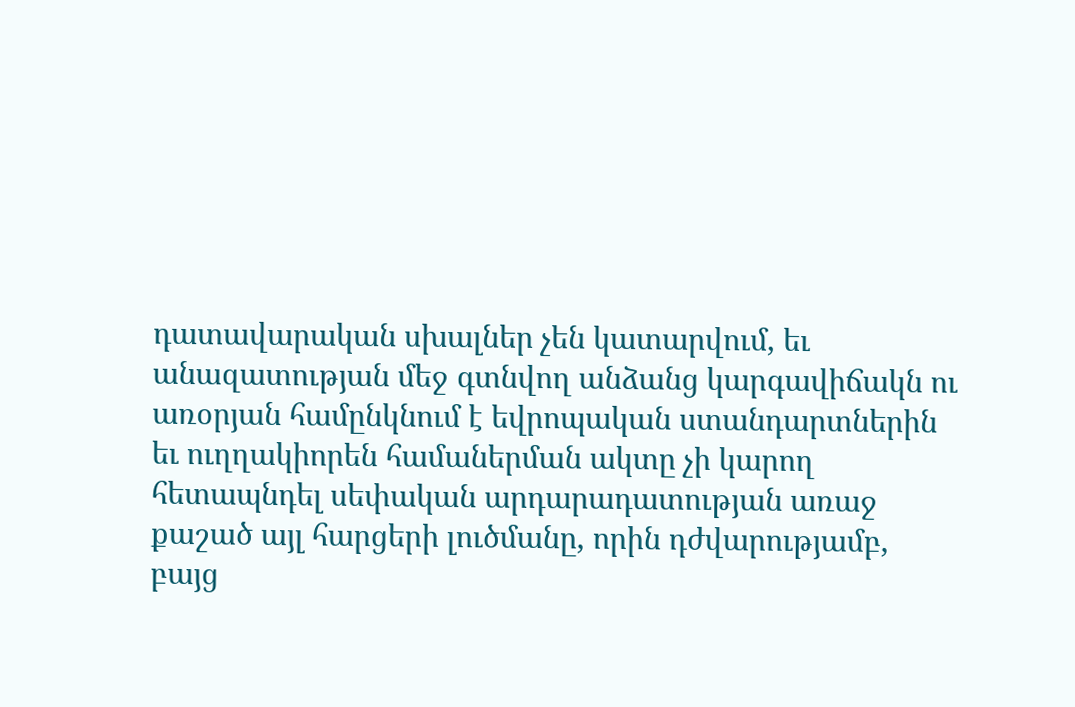դատավարական սխալներ չեն կատարվում, եւ անազատության մեջ գտնվող անձանց կարգավիճակն ու առօրյան համընկնում է եվրոպական ստանդարտներին եւ ուղղակիորեն համաներման ակտը չի կարող հետապնդել սեփական արդարադատության առաջ քաշած այլ հարցերի լուծմանը, որին դժվարությամբ, բայց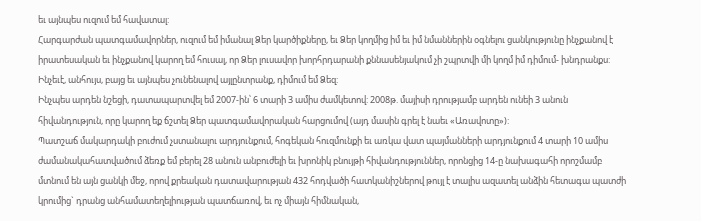եւ այնպես ուզում եմ հավատալ:
Հարգարժան պատգամավորներ, ուզում եմ իմանալ Ձեր կարծիքները, եւ Ձեր կողմից իմ եւ իմ նմաններին օգնելու ցանկությունը ինչքանով է իրատեսական եւ ինչքանով կարող եմ հուսալ, որ Ձեր լուսավոր խորհրդարանի քննասենյակում չի շպրտվի մի կողմ իմ դիմում- խնդրանքս: Ինչեւէ, անհույս, բայց եւ այնպես չունենալով այլընտրանք, դիմում եմ Ձեզ:
Ինչպես արդեն նշեցի, դատապարտվել եմ 2007-ին՝ 6 տարի 3 ամիս ժամկետով: 2008թ. մայիսի դրությամբ արդեն ունեի 3 անուն հիվանդություն, որը կարող եք ճշտել Ձեր պատգամավորական հարցումով (այդ մասին գրել է նաեւ «Առավոտը»):
Պատշաճ մակարդակի բուժում չստանալու արդյունքում, հոգեկան հուզմունքի եւ առկա վատ պայմանների արդյունքում 4 տարի 10 ամիս ժամանակահատվածում ձեռք եմ բերել 28 անուն անբուժելի եւ խրոնիկ բնույթի հիվանդություններ, որոնցից 14-ը նախագահի որոշմամբ մտնում են այն ցանկի մեջ, որով քրեական դատավարության 432 հոդվածի հատկանիշներով թույլ է տալիս ազատել անձին հետագա պատժի կրումից` դրանց անհամատեղելիության պատճառով, եւ ոչ միայն հիմնական,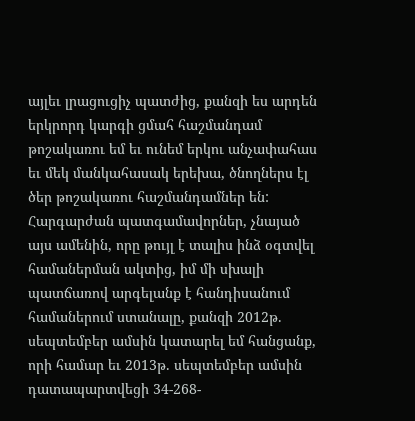այլեւ լրացուցիչ պատժից, քանզի ես արդեն երկրորդ կարգի ցմահ հաշմանդամ թոշակառու եմ եւ ունեմ երկու անչափահաս եւ մեկ մանկահասակ երեխա, ծնողներս էլ ծեր թոշակառու հաշմանդամներ են: Հարգարժան պատգամավորներ, չնայած այս ամենին, որը թույլ է տալիս ինձ օգտվել համաներման ակտից, իմ մի սխալի պատճառով արգելանք է հանդիսանում համաներում ստանալը, քանզի 2012թ. սեպտեմբեր ամսին կատարել եմ հանցանք, որի համար եւ 2013թ. սեպտեմբեր ամսին դատապարտվեցի 34-268-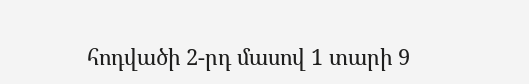հոդվածի 2-րդ մասով 1 տարի 9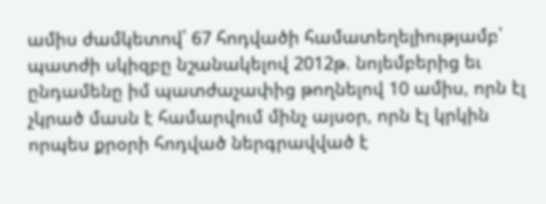ամիս ժամկետով՝ 67 հոդվածի համատեղելիությամբ՝ պատժի սկիզբը նշանակելով 2012թ. նոյեմբերից եւ ընդամենը իմ պատժաչափից թողնելով 10 ամիս, որն էլ չկրած մասն է համարվում մինչ այսօր, որն էլ կրկին որպես քրօրի հոդված ներգրավված է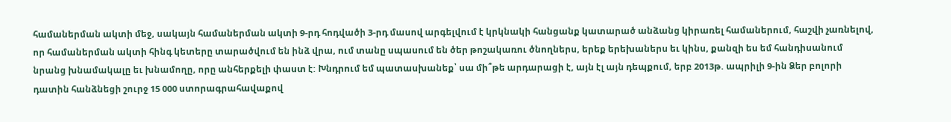համաներման ակտի մեջ, սակայն համաներման ակտի 9-րդ հոդվածի 3-րդ մասով արգելվում է կրկնակի հանցանք կատարած անձանց կիրառել համաներում, հաշվի չառնելով, որ համաներման ակտի հինգ կետերը տարածվում են ինձ վրա, ում տանը սպասում են ծեր թոշակառու ծնողներս, երեք երեխաներս եւ կինս, քանզի ես եմ հանդիսանում նրանց խնամակալը եւ խնամողը, որը անհերքելի փաստ է: Խնդրում եմ պատասխանեք՝ սա մի՞թե արդարացի է, այն էլ այն դեպքում, երբ 2013թ. ապրիլի 9-ին Ձեր բոլորի դատին հանձնեցի շուրջ 15 000 ստորագրահավաքով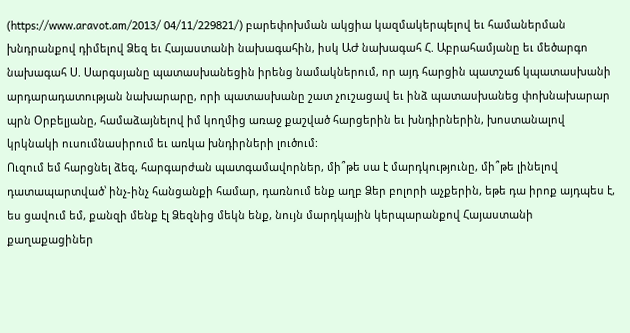(https://www.aravot.am/2013/ 04/11/229821/) բարեփոխման ակցիա կազմակերպելով եւ համաներման խնդրանքով դիմելով Ձեզ եւ Հայաստանի նախագահին, իսկ ԱԺ նախագահ Հ. Աբրահամյանը եւ մեծարգո նախագահ Ս. Սարգսյանը պատասխանեցին իրենց նամակներում, որ այդ հարցին պատշաճ կպատասխանի արդարադատության նախարարը, որի պատասխանը շատ չուշացավ եւ ինձ պատասխանեց փոխնախարար պրն Օրբելյանը, համաձայնելով իմ կողմից առաջ քաշված հարցերին եւ խնդիրներին, խոստանալով կրկնակի ուսումնասիրում եւ առկա խնդիրների լուծում:
Ուզում եմ հարցնել ձեզ, հարգարժան պատգամավորներ, մի՞թե սա է մարդկությունը, մի՞թե լինելով դատապարտված՝ ինչ-ինչ հանցանքի համար, դառնում ենք աղբ Ձեր բոլորի աչքերին, եթե դա իրոք այդպես է, ես ցավում եմ, քանզի մենք էլ Ձեզնից մեկն ենք, նույն մարդկային կերպարանքով Հայաստանի քաղաքացիներ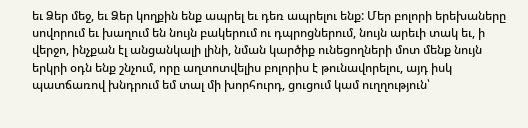եւ Ձեր մեջ, եւ Ձեր կողքին ենք ապրել եւ դեռ ապրելու ենք: Մեր բոլորի երեխաները սովորում եւ խաղում են նույն բակերում ու դպրոցներում, նույն արեւի տակ եւ, ի վերջո, ինչքան էլ անցանկալի լինի, նման կարծիք ունեցողների մոտ մենք նույն երկրի օդն ենք շնչում, որը աղտոտվելիս բոլորիս է թունավորելու, այդ իսկ պատճառով խնդրում եմ տալ մի խորհուրդ, ցուցում կամ ուղղություն՝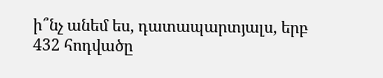ի՞նչ անեմ ես, դատապարտյալս, երբ 432 հոդվածը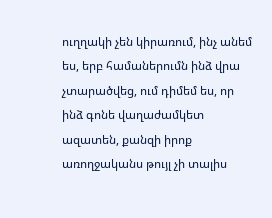ուղղակի չեն կիրառում, ինչ անեմ ես, երբ համաներումն ինձ վրա չտարածվեց, ում դիմեմ ես, որ ինձ գոնե վաղաժամկետ ազատեն, քանզի իրոք առողջականս թույլ չի տալիս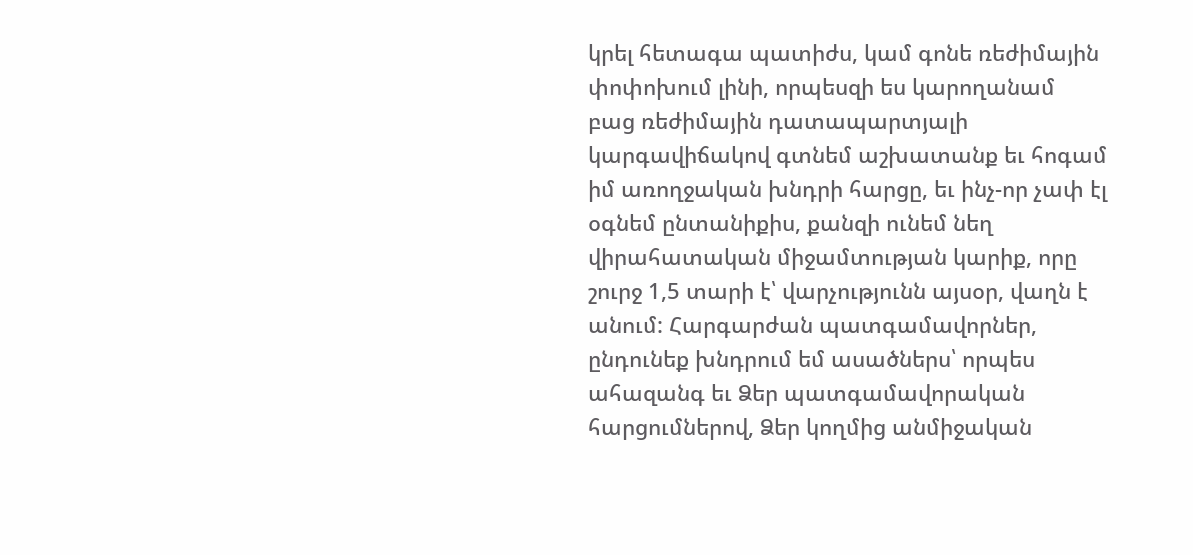կրել հետագա պատիժս, կամ գոնե ռեժիմային փոփոխում լինի, որպեսզի ես կարողանամ բաց ռեժիմային դատապարտյալի կարգավիճակով գտնեմ աշխատանք եւ հոգամ իմ առողջական խնդրի հարցը, եւ ինչ-որ չափ էլ օգնեմ ընտանիքիս, քանզի ունեմ նեղ վիրահատական միջամտության կարիք, որը շուրջ 1,5 տարի է՝ վարչությունն այսօր, վաղն է անում: Հարգարժան պատգամավորներ, ընդունեք խնդրում եմ ասածներս՝ որպես ահազանգ եւ Ձեր պատգամավորական հարցումներով, Ձեր կողմից անմիջական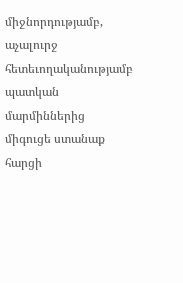միջնորդությամբ, աչալուրջ հետեւողականությամբ պատկան մարմիններից միգուցե ստանաք հարցի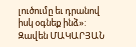լուծումը եւ դրանով իսկ օգնեք ինձ»:
Զավեն ՄԱԿԱՐՅԱՆ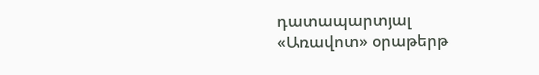դատապարտյալ
«Առավոտ» օրաթերթ